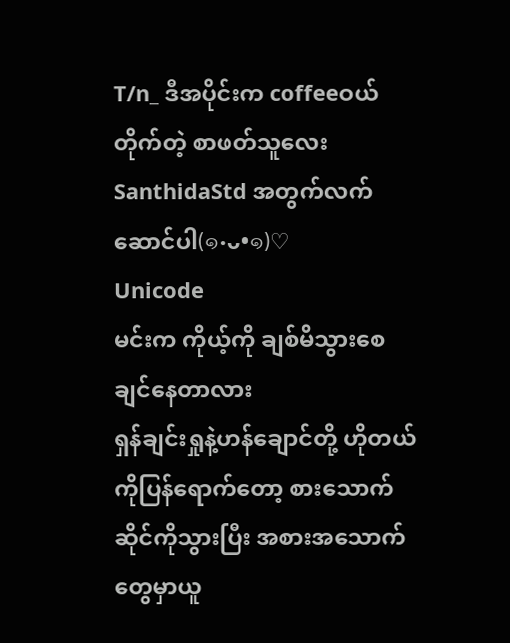T/n_ ဒီအပိုင်းက coffeeဝယ်တိုက်တဲ့ စာဖတ်သူလေး SanthidaStd အတွက်လက်ဆောင်ပါ(๑•ᴗ•๑)♡
Unicode
မင်းက ကိုယ့်ကို ချစ်မိသွားစေချင်နေတာလား
ရှန်ချင်းရှုနဲ့ဟန်ချောင်တို့ ဟိုတယ်ကိုပြန်ရောက်တော့ စားသောက်ဆိုင်ကိုသွားပြီး အစားအသောက်တွေမှာယူ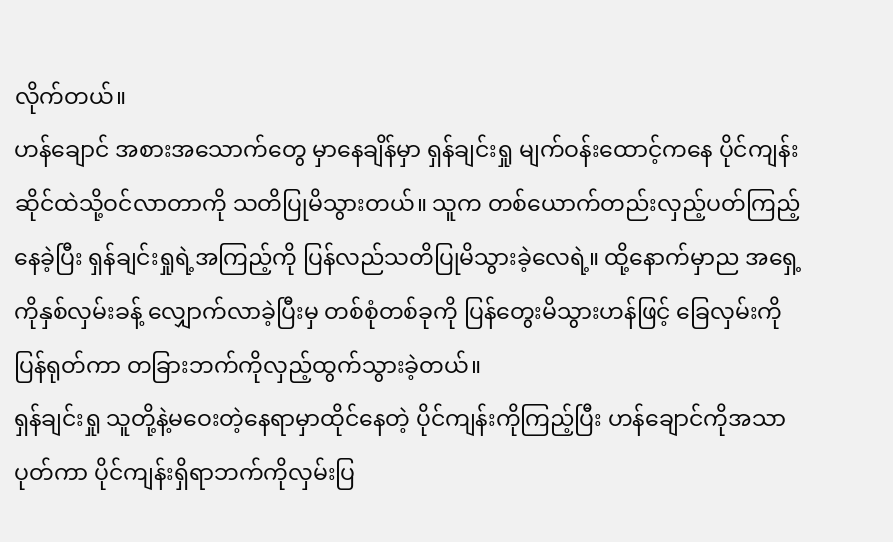လိုက်တယ်။
ဟန်ချောင် အစားအသောက်တွေ မှာနေချိန်မှာ ရှန်ချင်းရှု မျက်ဝန်းထောင့်ကနေ ပိုင်ကျန်း ဆိုင်ထဲသို့ဝင်လာတာကို သတိပြုမိသွားတယ်။ သူက တစ်ယောက်တည်းလှည့်ပတ်ကြည့်နေခဲ့ပြီး ရှန်ချင်းရှုရဲ့အကြည့်ကို ပြန်လည်သတိပြုမိသွားခဲ့လေရဲ့။ ထို့နောက်မှာည အရှေ့ကိုနှစ်လှမ်းခန့် လျှောက်လာခဲ့ပြီးမှ တစ်စုံတစ်ခုကို ပြန်တွေးမိသွားဟန်ဖြင့် ခြေလှမ်းကိုပြန်ရုတ်ကာ တခြားဘက်ကိုလှည့်ထွက်သွားခဲ့တယ်။
ရှန်ချင်းရှု သူတို့နဲ့မဝေးတဲ့နေရာမှာထိုင်နေတဲ့ ပိုင်ကျန်းကိုကြည့်ပြီး ဟန်ချောင်ကိုအသာပုတ်ကာ ပိုင်ကျန်းရှိရာဘက်ကိုလှမ်းပြ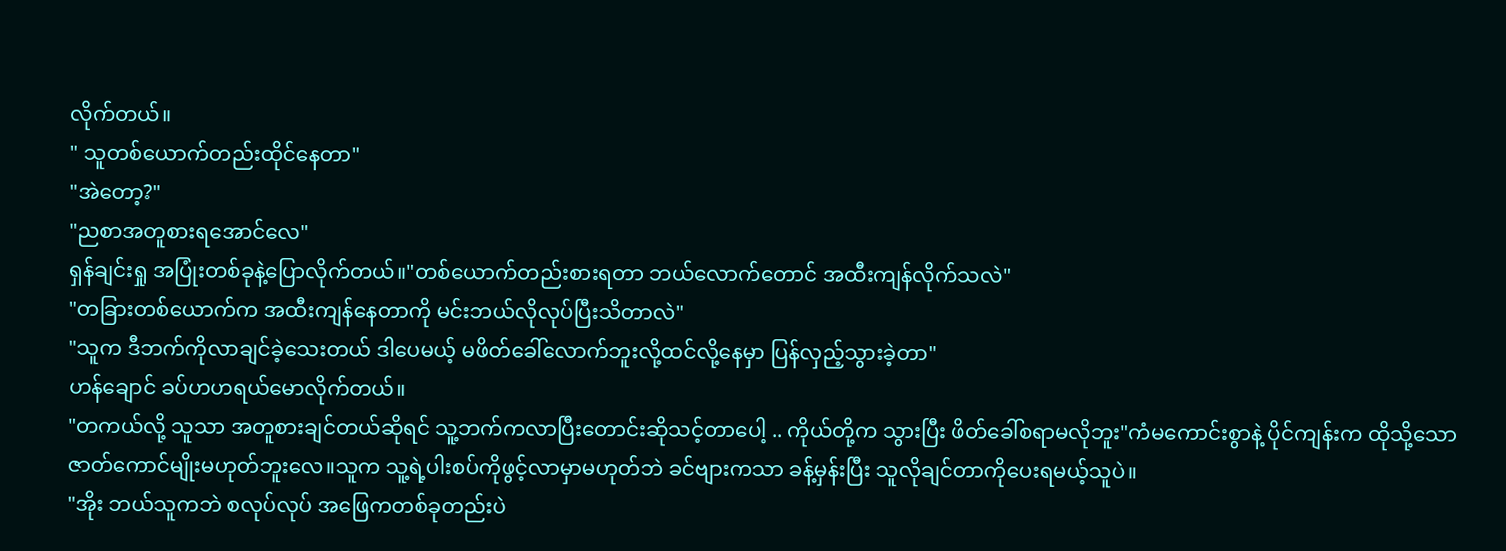လိုက်တယ်။
" သူတစ်ယောက်တည်းထိုင်နေတာ"
"အဲတော့?"
"ညစာအတူစားရအောင်လေ"
ရှန်ချင်းရှု အပြုံးတစ်ခုနဲ့ပြောလိုက်တယ်။"တစ်ယောက်တည်းစားရတာ ဘယ်လောက်တောင် အထီးကျန်လိုက်သလဲ"
"တခြားတစ်ယောက်က အထီးကျန်နေတာကို မင်းဘယ်လိုလုပ်ပြီးသိတာလဲ"
"သူက ဒီဘက်ကိုလာချင်ခဲ့သေးတယ် ဒါပေမယ့် မဖိတ်ခေါ်လောက်ဘူးလို့ထင်လို့နေမှာ ပြန်လှည့်သွားခဲ့တာ"
ဟန်ချောင် ခပ်ဟဟရယ်မောလိုက်တယ်။
"တကယ်လို့ သူသာ အတူစားချင်တယ်ဆိုရင် သူ့ဘက်ကလာပြီးတောင်းဆိုသင့်တာပေါ့ .. ကိုယ်တို့က သွားပြီး ဖိတ်ခေါ်စရာမလိုဘူး"ကံမကောင်းစွာနဲ့ ပိုင်ကျန်းက ထိုသို့သောဇာတ်ကောင်မျိုးမဟုတ်ဘူးလေ။သူက သူ့ရဲ့ပါးစပ်ကိုဖွင့်လာမှာမဟုတ်ဘဲ ခင်ဗျားကသာ ခန့်မှန်းပြီး သူလိုချင်တာကိုပေးရမယ့်သူပဲ။
"အိုး ဘယ်သူကဘဲ စလုပ်လုပ် အဖြေကတစ်ခုတည်းပဲ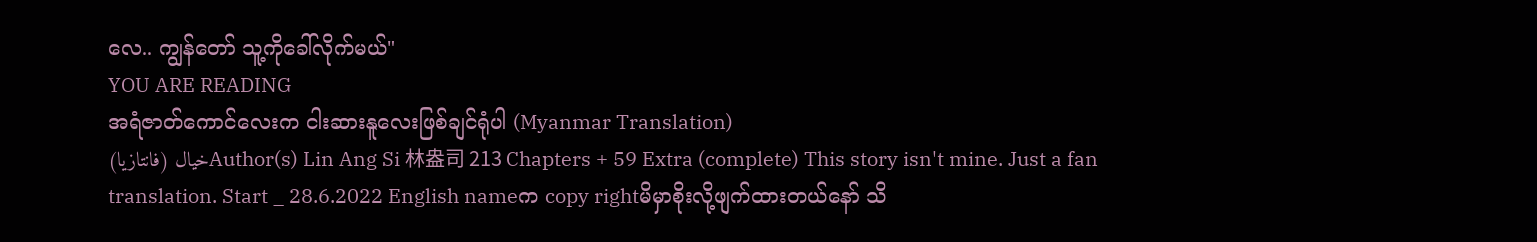လေ.. ကျွန်တော် သူ့ကိုခေါ်လိုက်မယ်"
YOU ARE READING
အရံဇာတ်ကောင်လေးက ငါးဆားနူလေးဖြစ်ချင်ရုံပါ (Myanmar Translation)
خيال (فانتازيا)Author(s) Lin Ang Si 林盎司 213 Chapters + 59 Extra (complete) This story isn't mine. Just a fan translation. Start _ 28.6.2022 English nameက copy rightမိမှာစိုးလို့ဖျက်ထားတယ်နော် သိ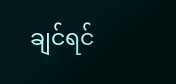ချင်ရင်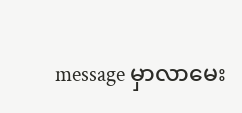message မှာလာမေး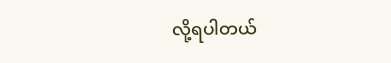လို့ရပါတယ်